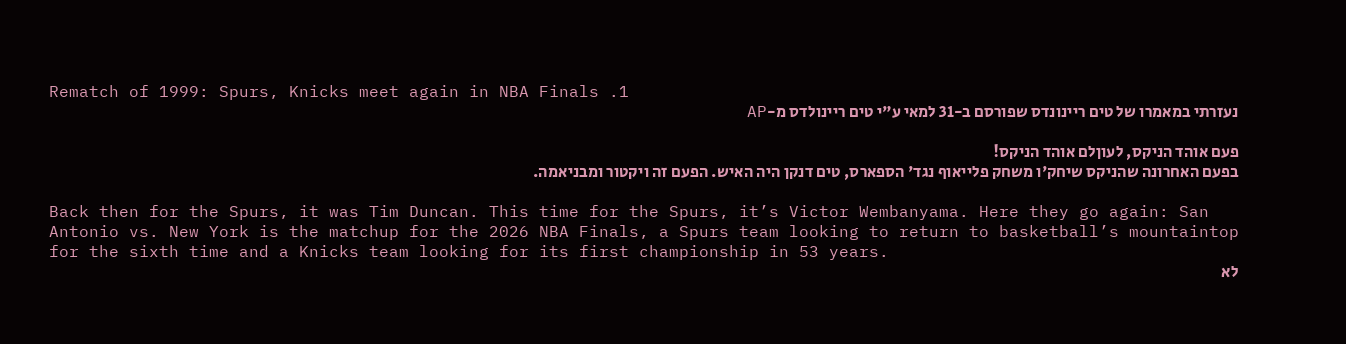Rematch of 1999: Spurs, Knicks meet again in NBA Finals .1
נעזרתי במאמרו של טים ריינונדס שפורסם ב-31 למאי ע"י טים ריינולדס מ-AP

פעם אוהד הניקס, לעוןלם אוהד הניקס!
בפעם האחרונה שהניקס שיחק'ו משחק פלייאוף נגד' הספארס, טים דנקן היה האיש. הפעם זה ויקטור ומבניאמה.

Back then for the Spurs, it was Tim Duncan. This time for the Spurs, it’s Victor Wembanyama. Here they go again: San Antonio vs. New York is the matchup for the 2026 NBA Finals, a Spurs team looking to return to basketball’s mountaintop for the sixth time and a Knicks team looking for its first championship in 53 years.
לא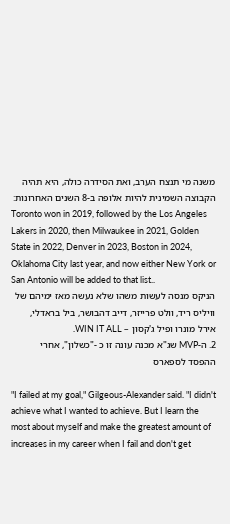משנה מי תנצח הערב, ואת הסידרה כולה, היא תהיה הקבוצה השמינית להיות אלופה ב-8 השנים האחרונות:
Toronto won in 2019, followed by the Los Angeles Lakers in 2020, then Milwaukee in 2021, Golden State in 2022, Denver in 2023, Boston in 2024, Oklahoma City last year, and now either New York or San Antonio will be added to that list..
הניקס מנסה לעשות משהו שלא נעשה מאז ימיהם של וויליס ריד, וולט פרייזר, דייב דהבושר, ביל בראדלי, אירל מונרו ופיל ג'קסון – WIN IT ALL.
2. ה-MVP שג"א מכנה עונה זו כ -"כשלון", אחרי ההפסד לספארס

"I failed at my goal," Gilgeous-Alexander said. "I didn't achieve what I wanted to achieve. But I learn the most about myself and make the greatest amount of increases in my career when I fail and don't get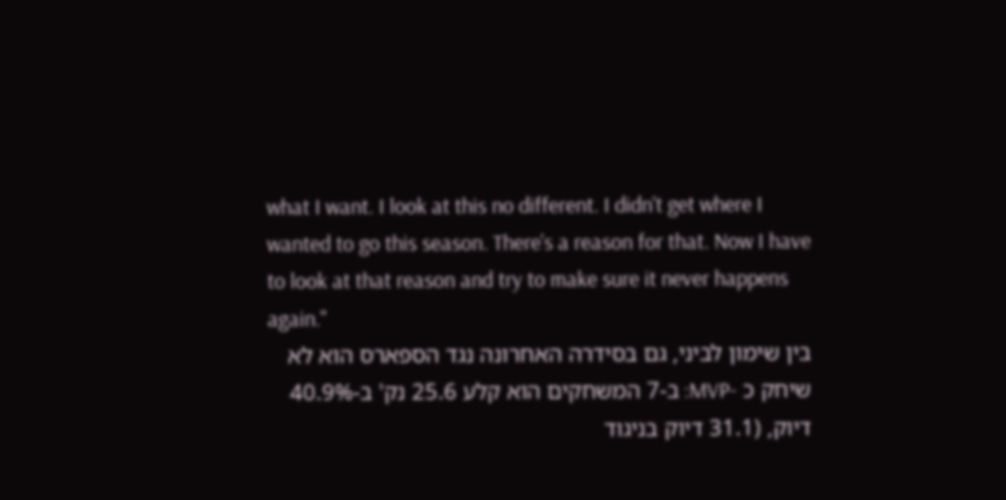what I want. I look at this no different. I didn't get where I wanted to go this season. There's a reason for that. Now I have to look at that reason and try to make sure it never happens again."
בין שימון לביני, גם בסידרה האחרונה נגד הספארס הוא לא שיחק כ -MVP: ב-7 המשחקים הוא קלע 25.6 נק' ב-40.9% דיוק, (31.1 דיוק בניגוד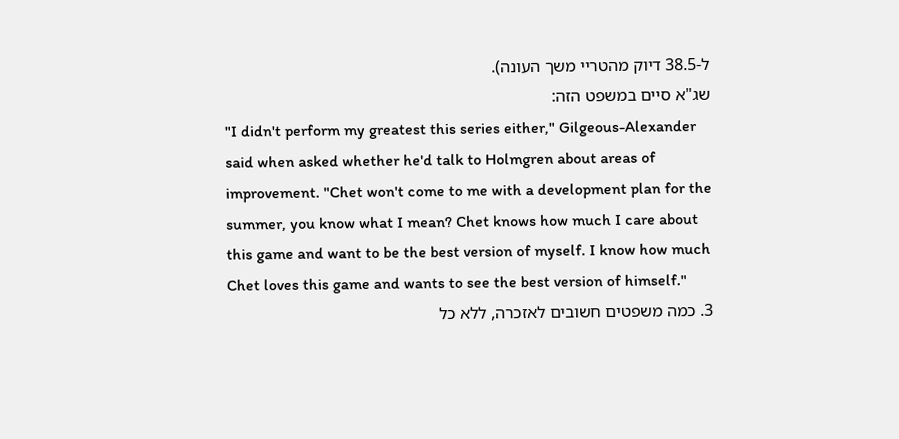ל-38.5 דיוק מהטריי משך העונה).
שג"א סיים במשפט הזה:
"I didn't perform my greatest this series either," Gilgeous-Alexander said when asked whether he'd talk to Holmgren about areas of improvement. "Chet won't come to me with a development plan for the summer, you know what I mean? Chet knows how much I care about this game and want to be the best version of myself. I know how much Chet loves this game and wants to see the best version of himself."
3. כמה משפטים חשובים לאזכרה, ללא כל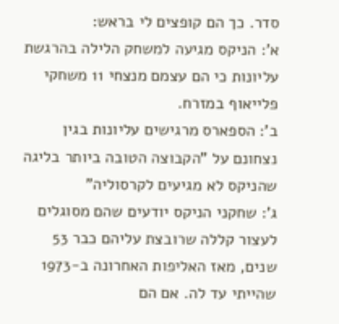סדר. כך הם קופצים לי בראש:
א': הניקס מגיעה למשחק הלילה בהרגשת עליונות כי הם עצמם מנצחי 11 משחקי פלייאוף במזרח.
ב': הספארס מרגישים עליונות בגין נצחונם על "הקבוצה הטובה ביותר בליגה שהניקס לא מגיעים לקרסוליה"
ג': שחקני הניקס יודעים שהם מסוגלים לעצור קללה שרובצת עליהם כבר 53 שנים, מאז האליפות האחרונה ב-1973 שהייתי עד לה. אם הם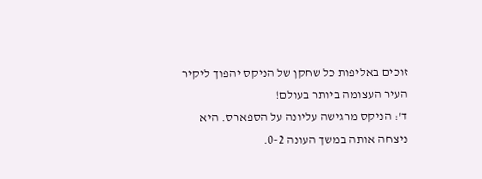זוכים באליפות כל שחקן של הניקס יהפוך ליקיר העיר העצומה ביותר בעולם!
ד': הניקס מרגישה עליונה על הספארס. היא ניצחה אותה במשך העונה 0-2.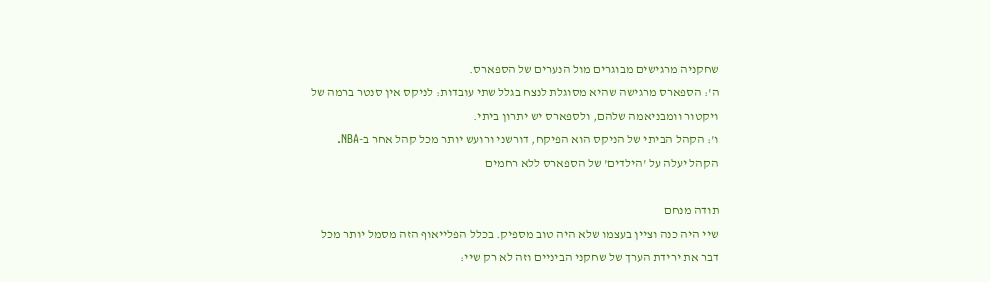שחקניה מרגישים מבוגרים מול הנערים של הספארס.
ה': הספארס מרגישה שהיא מסוגלת לנצח בגלל שתי עובדות: לניקס אין סנטר ברמה של ויקטור וומבניאמה שלהם, ולספארס יש יתרון ביתי.
ו': הקהל הביתי של הניקס הוא הפיקח, דורשני ורועש יותר מכל קהל אחר ב-NBA. הקהל יעלה על 'הילדים' של הספארס ללא רחמים

תודה מנחם
שיי היה כנה וציין בעצמו שלא היה טוב מספיק. בכלל הפלייאוף הזה מסמל יותר מכל דבר את ירידת הערך של שחקני הביניים וזה לא רק שיי: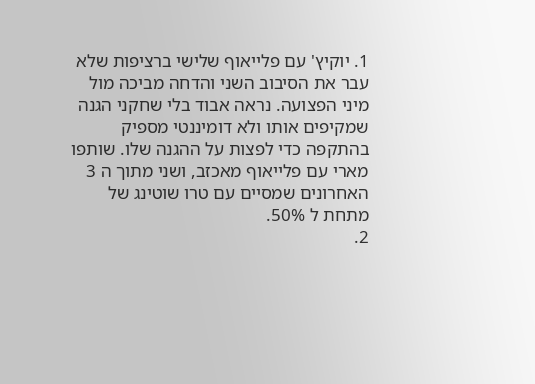1. יוקיץ' עם פלייאוף שלישי ברציפות שלא עבר את הסיבוב השני והדחה מביכה מול מיני הפצועה. נראה אבוד בלי שחקני הגנה שמקיפים אותו ולא דומיננטי מספיק בהתקפה כדי לפצות על ההגנה שלו. שותפו מארי עם פלייאוף מאכזב, ושני מתוך ה 3 האחרונים שמסיים עם טרו שוטינג של מתחת ל 50%.
2.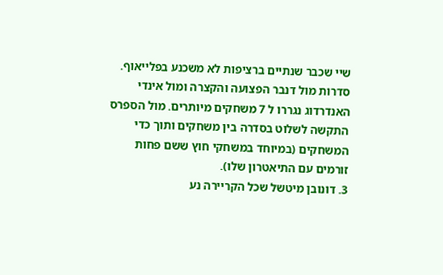שיי שכבר שנתיים ברציפות לא משכנע בפלייאוף.
סדרות מול דנבר הפצועה והקצרה ומול אינדי האנדרדוג נגררו ל 7 משחקים מיותרים. מול הספרס התקשה לשלוט בסדרה בין משחקים ותוך כדי המשחקים (במיוחד במשחקי חוץ ששם פחות זורמים עם התיאטרון שלו).
3. דונובן מיטשל שכל הקריירה נע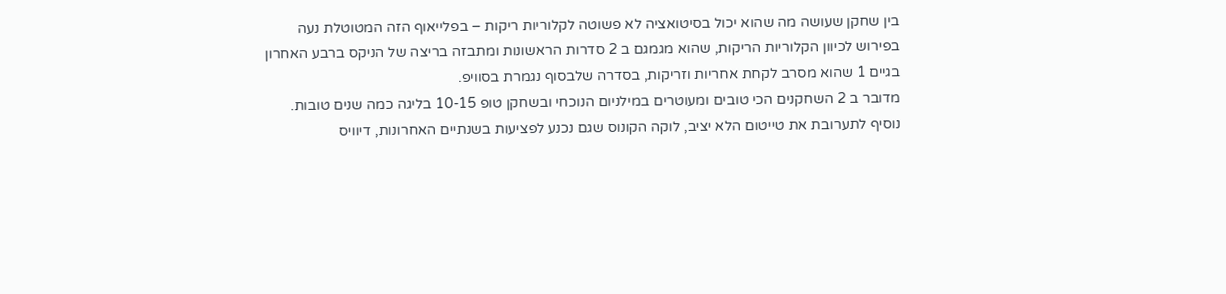בין שחקן שעושה מה שהוא יכול בסיטואציה לא פשוטה לקלוריות ריקות – בפלייאוף הזה המטוטלת נעה בפירוש לכיוון הקלוריות הריקות, שהוא מגמגם ב 2 סדרות הראשונות ומתבזה בריצה של הניקס ברבע האחרון בגיים 1 שהוא מסרב לקחת אחריות וזריקות, בסדרה שלבסוף נגמרת בסוויפ.
מדובר ב 2 השחקנים הכי טובים ומעוטרים במילניום הנוכחי ובשחקן טופ 10-15 בליגה כמה שנים טובות.
נוסיף לתערובת את טייטום הלא יציב, לוקה הקונוס שגם נכנע לפציעות בשנתיים האחרונות, דיוויס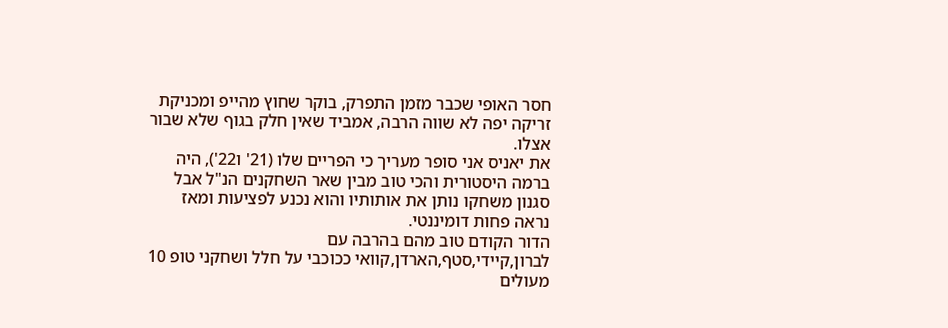חסר האופי שכבר מזמן התפרק, בוקר שחוץ מהייפ ומכניקת זריקה יפה לא שווה הרבה, אמביד שאין חלק בגוף שלא שבור אצלו.
את יאניס אני סופר מעריך כי הפריים שלו (21' ו22'), היה ברמה היסטורית והכי טוב מבין שאר השחקנים הנ"ל אבל סגנון משחקו נותן את אותותיו והוא נכנע לפציעות ומאז נראה פחות דומיננטי.
הדור הקודם טוב מהם בהרבה עם לברון,קיידי,סטף,הארדן,קוואי ככוכבי על חלל ושחקני טופ 10 מעולים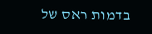בדמות ראס של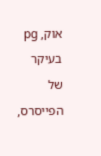אוק, pg בעיקר של הפייסרס,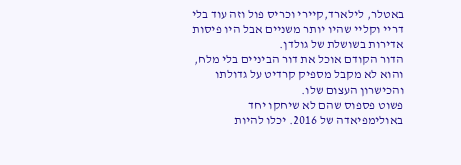באטלר, לילארד,קיירי וכריס פול וזה עוד בלי דריי וקליי שהיו יותר משניים אבל היו פיסות אדירות בשושלת של גולדן.
הדור הקודם אוכל את דור הביניים בלי מלח, והוא לא מקבל מספיק קרדיט על גדולתו והכישרון העצום שלו.
פשוט פספוס שהם לא שיחקו יחד באולימפיאדה של 2016. יכלו להיות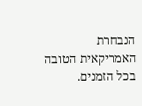הנבחרת האמריקאית הטובה בכל הזמנים.